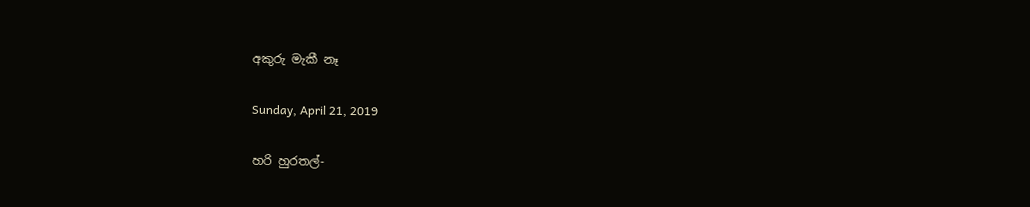අකුරු මැකී නෑ

Sunday, April 21, 2019

හරි හුරතල්-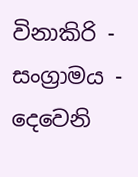විනාකිරි - සංග්‍රාමය - දෙවෙනි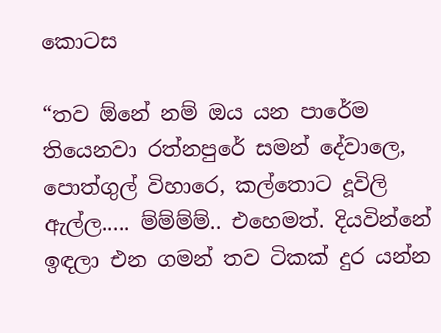කොටස

“තව ඕනේ නම් ඔය යන පාරේම තියෙනවා රත්නපුරේ සමන් දේවාලෙ, පොත්ගුල් විහාරෙ, කල්තොට දූවිලි ඇල්ල..... ම්ම්ම්ම්.. එහෙමත්. දියවින්නේ ඉඳලා එන ගමන් තව ටිකක් දුර යන්න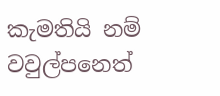කැමතියි නම් වවුල්පනෙත්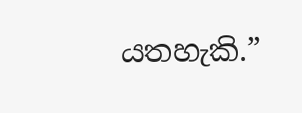යතහැකි.”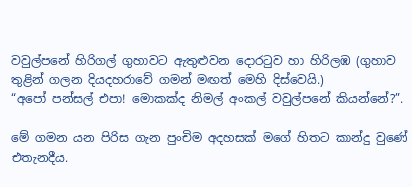වවුල්පනේ හිරිගල් ගුහාවට ඇතුළුවන දොරටුව හා හිරිලඹ (ගුහාව තුළින් ගලන දියදහරාවේ ගමන් මඟත් මෙහි දිස්වෙයි.)
“අපෝ පන්සල් එපා! මොකක්ද නිමල් අංකල් වවුල්පනේ කියන්නේ?”.

මේ ගමන යන පිරිස ගැන පුංචිම අදහසක් මගේ හිතට කාන්දු වුණේ එතැනදීය.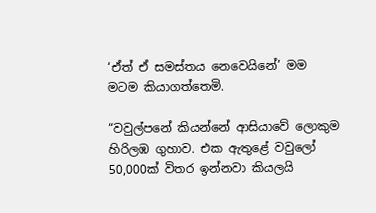‘ඒත් ඒ සමස්තය නෙවෙයිනේ’ මම මටම කියාගත්තෙමි.

“වවුල්පනේ කියන්නේ ආසියාවේ ලොකුම හිරිලඹ ගුහාව. එක ඇතුළේ වවුලෝ 50,000ක් විතර ඉන්නවා කියලයි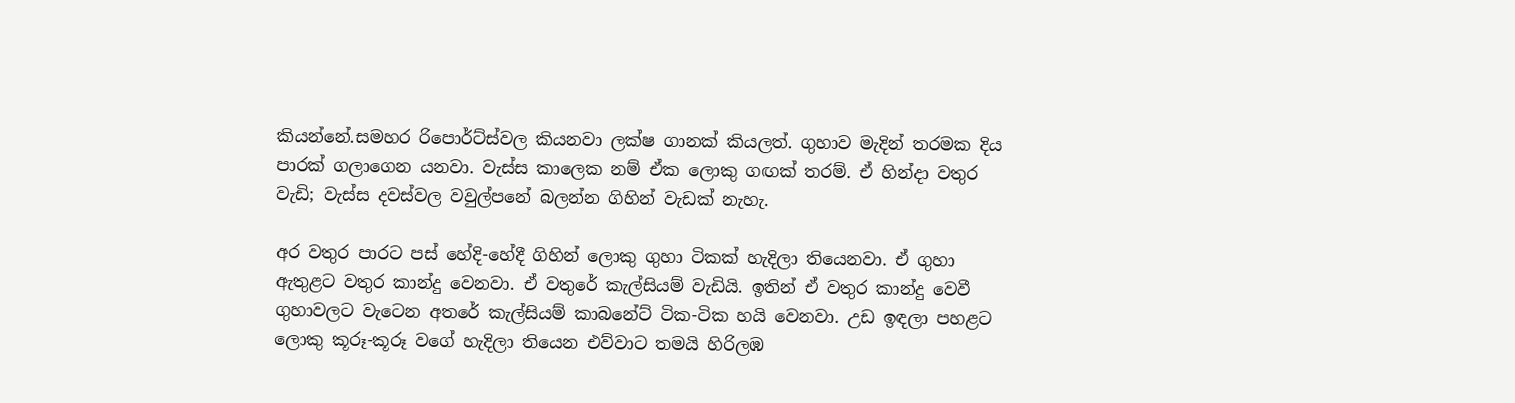කියන්නේ.සමහර රිපොර්ට්ස්වල කියනවා ලක්ෂ ගානක් කියලත්. ගුහාව මැදින් තරමක දිය පාරක් ගලාගෙන යනවා. වැස්ස කාලෙක නම් ඒක ලොකු ගඟක් තරම්. ඒ හින්දා වතුර වැඩි; වැස්ස දවස්වල වවුල්පනේ බලන්න ගිහින් වැඩක් නැහැ.

අර වතුර පාරට පස් හේදි-හේදී ගිහින් ලොකු ගුහා ටිකක් හැදිලා තියෙනවා. ඒ ගුහා ඇතුළට වතුර කාන්දු වෙනවා. ඒ වතුරේ කැල්සියම් වැඩියි. ඉතින් ඒ වතුර කාන්දු වෙවී ගුහාවලට වැටෙන අතරේ කැල්සියම් කාබනේට් ටික-ටික හයි වෙනවා. උඩ ඉඳලා පහළට ලොකු කූරූ-කූරූ වගේ හැදිලා තියෙන එව්වාට තමයි හිරිලඹ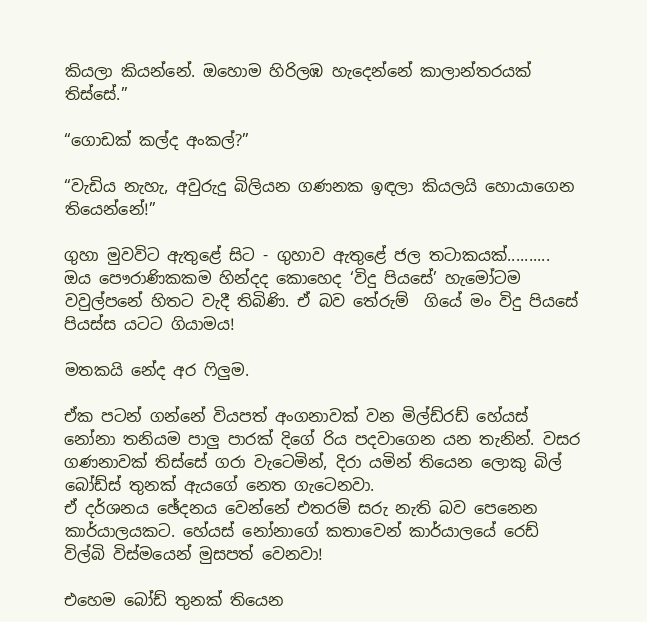කියලා කියන්නේ. ඔහොම හිරිලඹ හැදෙන්නේ කාලාන්තරයක් තිස්සේ.”

“ගොඩක් කල්ද අංකල්?”

“වැඩිය නැහැ, අවුරුදු බිලියන ගණනක ඉඳලා කියලයි හොයාගෙන තියෙන්නේ!”

ගුහා මුවවිට ඇතුළේ සිට - ගුහාව ඇතුළේ ජල තටාකයක්..........
ඔය පෞරාණිකකම හින්දද කොහෙද ‘විදු පියසේ’ හැමෝටම වවුල්පනේ හිතට වැදී තිබිණි. ඒ බව තේරුම්  ගියේ මං විදු පියසේ පියස්ස යටට ගියාමය!

මතකයි නේද අර ෆිලුම.

ඒක පටන් ගන්නේ වියපත් අංගනාවක් වන මිල්ඩ්රඩ් හේයස් නෝනා තනියම පාලු පාරක් දිගේ රිය පදවාගෙන යන තැනින්. වසර ගණනාවක් තිස්සේ ගරා වැටෙමින්, දිරා යමින් තියෙන ලොකු බිල් බෝඩ්ස් තුනක් ඇයගේ නෙත ගැටෙනවා.
ඒ දර්ශනය ඡේදනය වෙන්නේ එතරම් සරු නැති බව පෙනෙන කාර්යාලයකට. හේයස් නෝනාගේ කතාවෙන් කාර්යාලයේ රෙඩ් විල්බි විස්මයෙන් මුසපත් වෙනවා!

එහෙම බෝඩ් තුනක් තියෙන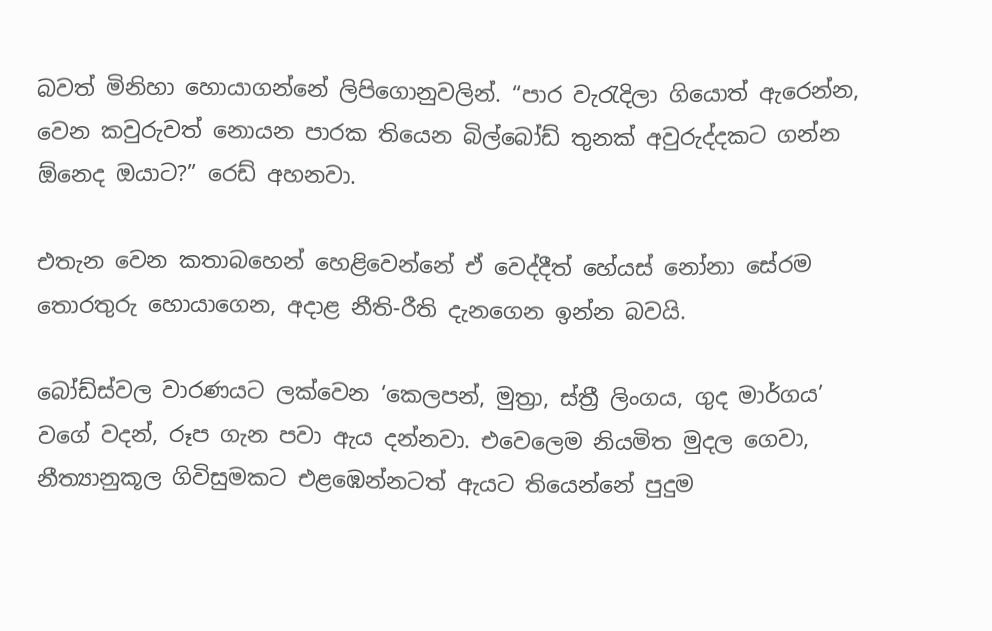බවත් මිනිහා හොයාගන්නේ ලිපිගොනුවලින්. “පාර වැරැදිලා ගියොත් ඇරෙන්න, වෙන කවුරුවත් නොයන පාරක තියෙන බිල්බෝඩ් තුනක් අවුරුද්දකට ගන්න ඕනෙද ඔයාට?” රෙඩ් අහනවා.

එතැන වෙන කතාබහෙන් හෙළිවෙන්නේ ඒ වෙද්දීත් හේයස් නෝනා සේරම තොරතුරු හොයාගෙන, අදාළ නීති-රීති දැනගෙන ඉන්න බවයි.

බෝඩ්ස්වල වාරණයට ලක්වෙන ‘කෙලපන්, මුත්‍රා, ස්ත්‍රී ලිංගය, ගුද මාර්ගය’ වගේ වදන්, රූප ගැන පවා ඇය දන්නවා. එවෙලෙම නියමිත මුදල ගෙවා, නීත්‍යානුකූල ගිවිසුමකට එළඹෙන්නටත් ඇයට තියෙන්නේ පුදුම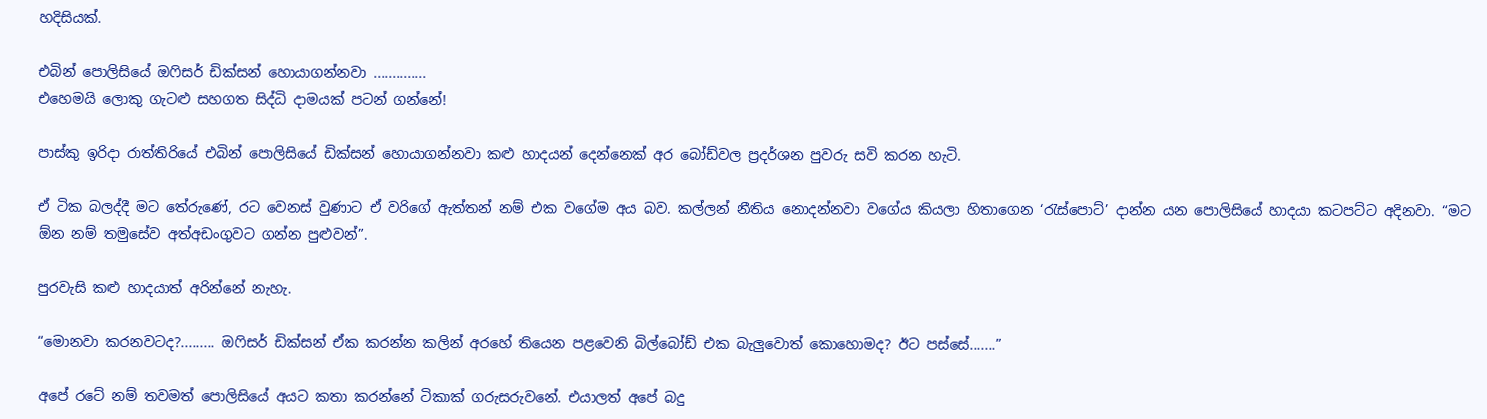හදිසියක්.

එබින් පොලිසියේ ඔෆිසර් ඩික්සන් හොයාගන්නවා ..............
එහෙමයි ලොකු ගැටළු සහගත සිද්ධි දාමයක් පටන් ගන්නේ!

පාස්කු ඉරිදා රාත්තිරියේ එබින් පොලිසියේ ඩික්සන් හොයාගන්නවා කළු හාදයන් දෙන්නෙක් අර බෝඩ්වල ප්‍රදර්ශන පුවරු සවි කරන හැටි.

ඒ ටික බලද්දී මට තේරුණේ, රට වෙනස් වුණාට ඒ වරිගේ ඇත්තන් නම් එක වගේම අය බව. කල්ලන් නීතිය නොදන්නවා වගේය කියලා හිතාගෙන ‘රැස්පොට්’ දාන්න යන පොලිසියේ හාදයා කටපට්ට අදිනවා. “මට ඕන නම් තමුසේව අත්අඩංගුවට ගන්න පුළුවන්”.

පුරවැසි කළු හාදයාත් අරින්නේ නැහැ.

“මොනවා කරනවටද?......... ඔෆිසර් ඩික්සන් ඒක කරන්න කලින් අරහේ තියෙන පළවෙනි බිල්බෝඩ් එක බැලුවොත් කොහොමද? ඊට පස්සේ.......”

අපේ රටේ නම් තවමත් පොලිසියේ අයට කතා කරන්නේ ටිකාක් ගරුසරුවනේ. එයාලත් අපේ බදු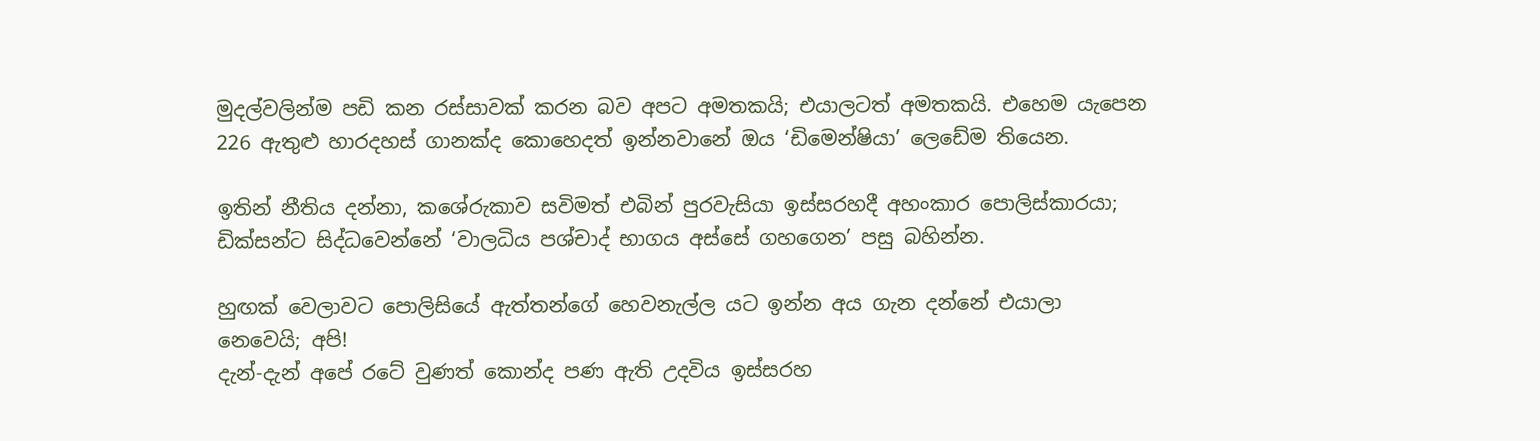මුදල්වලින්ම පඩි කන රස්සාවක් කරන බව අපට අමතකයි; එයාලටත් අමතකයි. එහෙම යැපෙන 226 ඇතුළු හාරදහස් ගානක්ද කොහෙදත් ඉන්නවානේ ඔය ‘ඩිමෙන්ෂියා’ ලෙඩේම තියෙන.

ඉතින් නීතිය දන්නා, කශේරුකාව සවිමත් එබින් පුරවැසියා ඉස්සරහදී අහංකාර පොලිස්කාරයා; ඩික්සන්ට සිද්ධවෙන්නේ ‘වාලධිය පශ්චාද් භාගය අස්සේ ගහගෙන’ පසු බහින්න.

හුඟක් වෙලාවට පොලිසියේ ඇත්තන්ගේ හෙවනැල්ල යට ඉන්න අය ගැන දන්නේ එයාලා නෙවෙයි; අපි!
දැන්-දැන් අපේ රටේ වුණත් කොන්ද පණ ඇති උදවිය ඉස්සරහ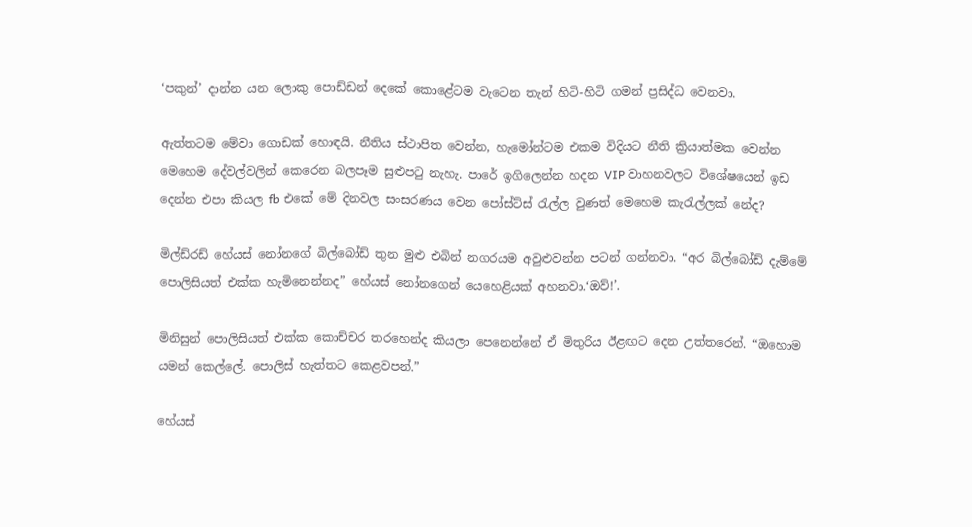‘පකුන්’ දාන්න යන ලොකු පොඩ්ඩන් දෙකේ කොළේටම වැටෙන තැන් හිටි-හිටි ගමන් ප්‍රසිද්ධ වෙනවා.

ඇත්තටම මේවා ගොඩක් හොඳයි. නීතිය ස්ථාපිත වෙන්න, හැමෝන්ටම එකම විදියට නීති ක්‍රියාත්මක වෙන්න මෙහෙම දේවල්වලින් කෙරෙන බලපෑම සුළුපටු නැහැ. පාරේ ඉගිලෙන්න හදන VIP වාහනවලට විශේෂයෙන් ඉඩ දෙන්න එපා කියල fb එකේ මේ දිනවල සංසරණය වෙන පෝස්ට්ස් රැල්ල වුණත් මෙහෙම කැරැල්ලක් නේද?

මිල්ඩ්රඩ් හේයස් නෝනගේ බිල්බෝඩ් තුන මුළු එබින් නගරයම අවුළුවන්න පටන් ගන්නවා. “අර බිල්බෝඩ් දැම්මේ පොලිසියත් එක්ක හැමිනෙන්නද” හේයස් නෝනගෙන් යෙහෙළියක් අහනවා.‘ඔව්!’.

මිනිසුන් පොලිසියත් එක්ක කොච්චර තරහෙන්ද කියලා පෙනෙන්නේ ඒ මිතුරිය ඊළඟට දෙන උත්තරෙන්. “ඔහොම යමන් කෙල්ලේ. පොලිස් හැත්තට කෙළවපන්.”

හේයස්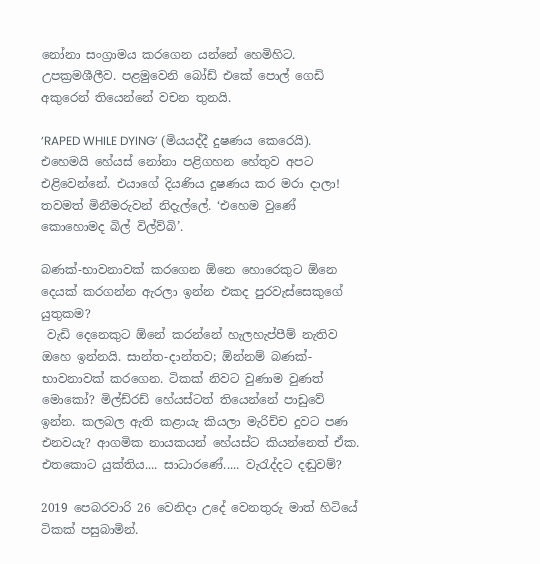නෝනා සංග්‍රාමය කරගෙන යන්නේ හෙමිහිට. උපක්‍රමශීලීව. පළමුවෙනි බෝඩ් එකේ පොල් ගෙඩි අකුරෙන් තියෙන්නේ වචන තුනයි.

‘RAPED WHILE DYING’ (මියයද්දී දුෂණය කෙරෙයි). එහෙමයි හේයස් නෝනා පළිගහන හේතුව අපට එළිවෙන්නේ. එයාගේ දියණිය දුෂණය කර මරා දාලා! තවමත් මිනීමරුවන් නිදැල්ලේ. ‘එහෙම වුණේ කොහොමද බිල් විල්ව්බි’.

බණක්-භාවනාවක් කරගෙන ඕනෙ හොරෙකුට ඕනෙ දෙයක් කරගන්න ඇරලා ඉන්න එකද පුරවැස්සෙකුගේ යුතුකම?
 වැඩි දෙනෙකුට ඕනේ කරන්නේ හැලහැප්පීම් නැතිව ඔහෙ ඉන්නයි. සාන්ත-දාන්තව; ඕන්නම් බණක්-භාවනාවක් කරගෙන. ටිකක් නිවට වුණාම වුණත් මොකෝ? මිල්ඩ්රඩ් හේයස්ටත් තියෙන්නේ පාඩුවේ ඉන්න. කලබල ඇති කළායැ කියලා මැරිච්ච දුවට පණ එනවයැ? ආගමික නායකයන් හේයස්ට කියන්නෙත් ඒක. එතකොට යුක්තිය.... සාධාරණේ..... වැරැද්දට දඬුවම්?

2019 පෙබරවාරි 26 වෙනිදා උදේ වෙනතුරු මාත් හිටියේ ටිකක් පසුබාමින්.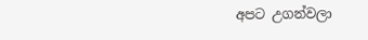අපට උගන්වලා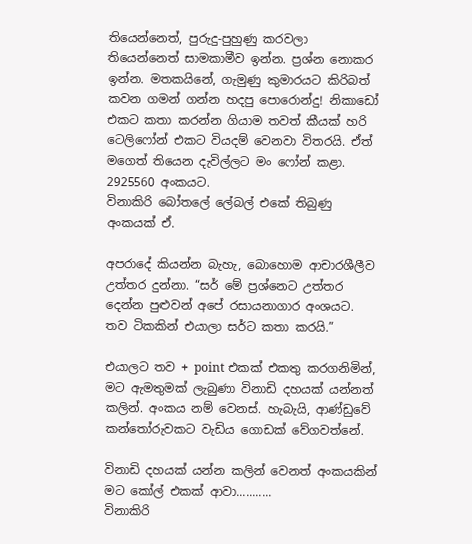තියෙන්නෙත්, පුරුදු-පුහුණු කරවලා තියෙන්නෙත් සාමකාමීව ඉන්න. ප්‍රශ්න නොකර ඉන්න. මතකයිනේ, ගැමුණු කුමාරයට කිරිබත් කවන ගමන් ගන්න හදපු පොරොන්දු! නිකාඩෝ එකට කතා කරන්න ගියාම තවත් කීයක් හරි ටෙලිෆෝන් එකට වියදම් වෙනවා විතරයි. ඒත් මගෙත් තියෙන දැවිල්ලට මං ෆෝන් කළා. 2925560 අංකයට.
විනාකිරි බෝතලේ ලේබල් එකේ තිබුණු අංකයක් ඒ.

අපරාදේ කියන්න බැහැ, බොහොම ආචාරශීලීව උත්තර දුන්නා. “සර් මේ ප්‍රශ්නෙට උත්තර දෙන්න පුළුවන් අපේ රසායනාගාර අංශයට. තව ටිකකින් එයාලා සර්ට කතා කරයි.”

එයාලට තව + point එකක් එකතු කරගනිමින්, මට ඇමතුමක් ලැබුණා විනාඩි දහයක් යන්නත් කලින්. අංකය නම් වෙනස්. හැබැයි, ආණ්ඩුවේ කන්තෝරුවකට වැඩිය ගොඩක් වේගවත්නේ.

විනාඩි දහයක් යන්න කලින් වෙනත් අංකයකින් මට කෝල් එකක් ආවා...........
විනාකිරි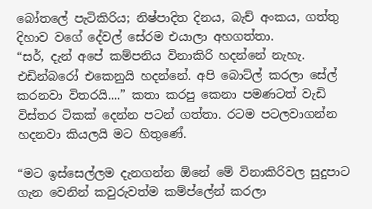බෝතලේ පැටිකිරිය; නිෂ්පාදිත දිනය, බැච් අංකය, ගත්තු දිහාව වගේ දේවල් සේරම එයාලා අහගත්තා.
“සර්, දැන් අපේ කම්පනිය විනාකිරි හදන්නේ නැහැ. එඩින්බරෝ එකෙනුයි හදන්නේ. අපි බොට්ල් කරලා සේල් කරනවා විතරයි....” කතා කරපු කෙනා පමණටත් වැඩි විස්තර ටිකක් දෙන්න පටන් ගත්තා. රටම පටලවාගන්න හදනවා කියලයි මට හිතුණේ.

“මට ඉස්සෙල්ලම දැනගන්න ඕනේ මේ විනාකිරිවල සුදුපාට ගැන වෙනින් කවුරුවත්ම කම්ප්ලේන් කරලා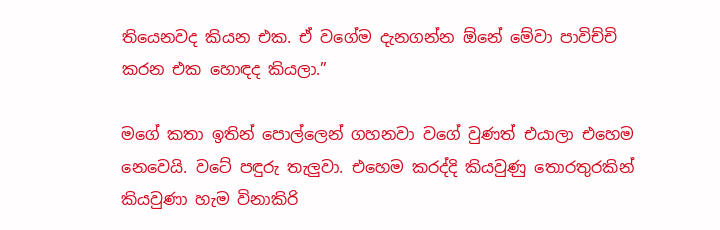තියෙනවද කියන එක. ඒ වගේම දැනගන්න ඕනේ මේවා පාවිච්චි කරන එක හොඳද කියලා.”

මගේ කතා ඉතින් පොල්ලෙන් ගහනවා වගේ වුණත් එයාලා එහෙම නෙවෙයි. වටේ පඳුරු තැලුවා. එහෙම කරද්දි කියවුණු තොරතුරකින් කියවුණා හැම විනාකිරි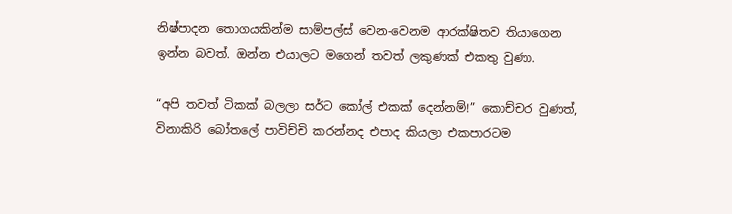නිෂ්පාදන තොගයකින්ම සාම්පල්ස් වෙන-වෙනම ආරක්ෂිතව තියාගෙන ඉන්න බවත්. ඔන්න එයාලට මගෙන් තවත් ලකුණක් එකතු වුණා.

“අපි තවත් ටිකක් බලලා සර්ට කෝල් එකක් දෙන්නම්!” කොච්චර වුණත්, විනාකිරි බෝතලේ පාවිච්චි කරන්නද එපාද කියලා එකපාරටම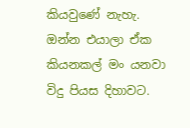කියවුණේ නැහැ. ඔන්න එයාලා ඒක කියනකල් මං යනවා විදු පියස දිහාවට.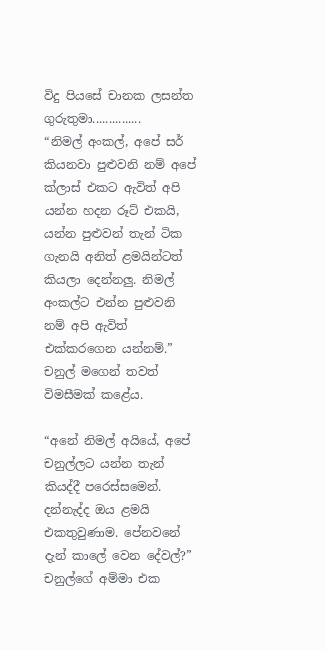විදු පියසේ චානක ලසන්ත ගුරුතුමා...............
“නිමල් අංකල්, අපේ සර් කියනවා පුළුවනි නම් අපේ ක්ලාස් එකට ඇවිත් අපි යන්න හදන රූට් එකයි, යන්න පුළුවන් තැන් ටික ගැනයි අනිත් ළමයින්ටත් කියලා දෙන්නලු. නිමල් අංකල්ට එන්න පුළුවනි නම් අපි ඇවිත් එක්කරගෙන යන්නම්.” චනුල් මගෙන් තවත් විමසීමක් කළේය.

“අනේ නිමල් අයියේ, අපේ චනුල්ලට යන්න තැන් කියද්දී පරෙස්සමෙන්. දන්නැද්ද ඔය ළමයි එකතුවුණාම. පේනවනේ දැන් කාලේ වෙන දේවල්?” චනුල්ගේ අම්මා එක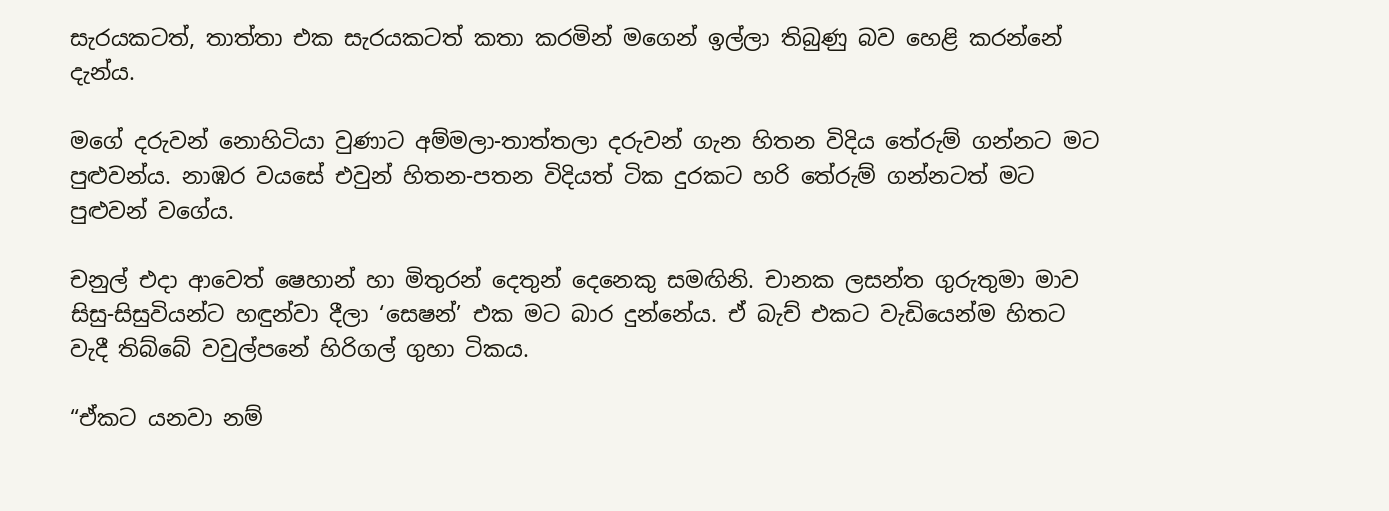සැරයකටත්, තාත්තා එක සැරයකටත් කතා කරමින් මගෙන් ඉල්ලා තිබුණු බව හෙළි කරන්නේ දැන්ය.

මගේ දරුවන් නොහිටියා වුණාට අම්මලා-තාත්තලා දරුවන් ගැන හිතන විදිය තේරුම් ගන්නට මට පුළුවන්ය. නාඹර වයසේ එවුන් හිතන-පතන විදියත් ටික දුරකට හරි තේරුම් ගන්නටත් මට පුළුවන් වගේය.

චනුල් එදා ආවෙත් ෂෙහාන් හා මිතුරන් දෙතුන් දෙනෙකු සමඟිනි. චානක ලසන්ත ගුරුතුමා මාව සිසු-සිසුවියන්ට හඳුන්වා දීලා ‘සෙෂන්’ එක මට බාර දුන්නේය. ඒ බැච් එකට වැඩියෙන්ම හිතට වැදී තිබ්බේ වවුල්පනේ හිරිගල් ගුහා ටිකය.

“ඒකට යනවා නම්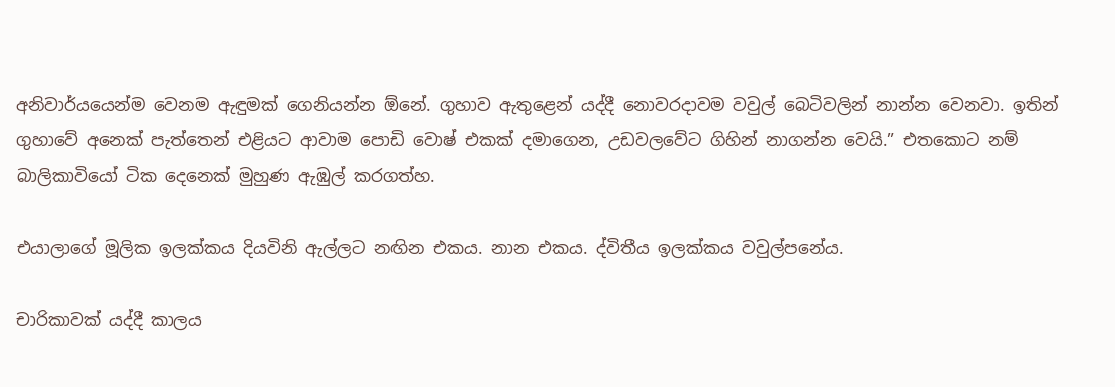අනිවාර්යයෙන්ම වෙනම ඇඳුමක් ගෙනියන්න ඕනේ. ගුහාව ඇතුළෙන් යද්දී නොවරදාවම වවුල් බෙටිවලින් නාන්න වෙනවා. ඉතින් ගුහාවේ අනෙක් පැත්තෙන් එළියට ආවාම පොඩි වොෂ් එකක් දමාගෙන, උඩවලවේට ගිහින් නාගන්න වෙයි.” එතකොට නම් බාලිකාවියෝ ටික දෙනෙක් මුහුණ ඇඹුල් කරගත්හ.

එයාලාගේ මූලික ඉලක්කය දියවිනි ඇල්ලට නඟින එකය. නාන එකය. ද්විතීය ඉලක්කය වවුල්පනේය.

චාරිකාවක් යද්දී කාලය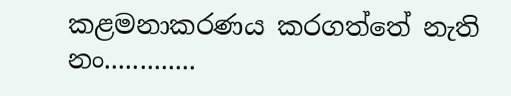කළමනාකරණය කරගත්තේ නැති නං.............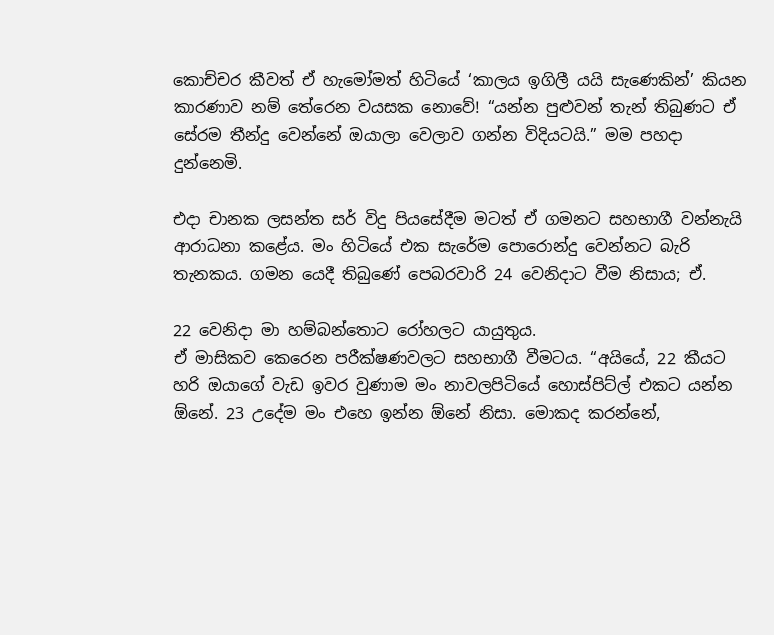කොච්චර කීවත් ඒ හැමෝමත් හිටියේ ‘කාලය ඉගිලී යයි සැණෙකින්’ කියන කාරණාව නම් තේරෙන වයසක නොවේ! “යන්න පුළුවන් තැන් තිබුණට ඒ සේරම තීන්දු වෙන්නේ ඔයාලා වෙලාව ගන්න විදියටයි.” මම පහදා දුන්නෙමි.

එදා චානක ලසන්ත සර් විදු පියසේදීම මටත් ඒ ගමනට සහභාගී වන්නැයි ආරාධනා කළේය. මං හිටියේ එක සැරේම පොරොන්දු වෙන්නට බැරි තැනකය. ගමන යෙදී තිබුණේ පෙබරවාරි 24 වෙනිදාට වීම නිසාය; ඒ.

22 වෙනිදා මා හම්බන්තොට රෝහලට යායුතුය.
ඒ මාසිකව කෙරෙන පරීක්ෂණවලට සහභාගී වීමටය. “අයියේ, 22 කීයට හරි ඔයාගේ වැඩ ඉවර වුණාම මං නාවලපිටියේ හොස්පිට්ල් එකට යන්න ඕනේ. 23 උදේම මං එහෙ ඉන්න ඕනේ නිසා. මොකද කරන්නේ,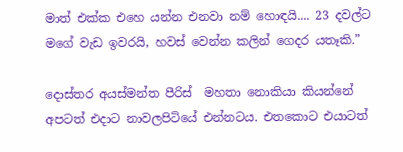මාත් එක්ක එහෙ යන්න එනවා නම් හොඳයි.... 23 දවල්ට මගේ වැඩ ඉවරයි, හවස් වෙන්න කලින් ගෙදර යතෑකි.”

දොස්තර අයස්මන්ත පීරිස්  මහතා නොකියා කියන්නේ අපටත් එදාට නාවලපිටියේ එන්නටය. එතකොට එයාටත්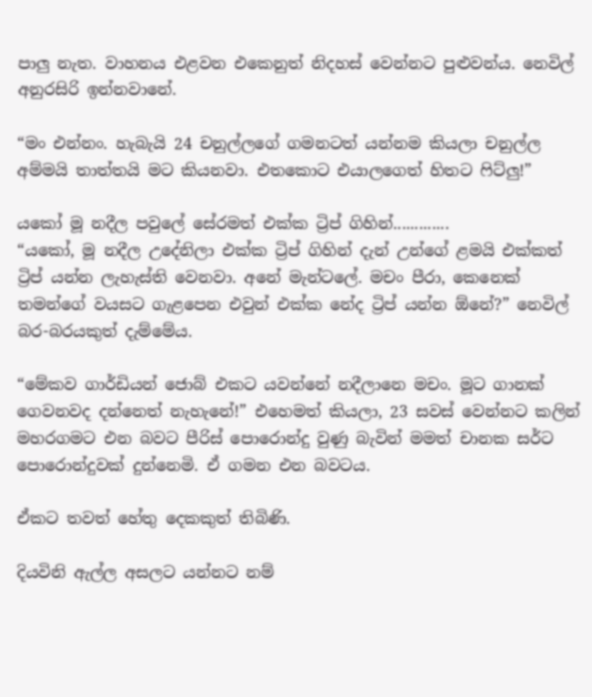පාලු නැත. වාහනය එළවන එකෙනුත් නිදහස් වෙන්නට පුළුවන්ය. නෙවිල් අනුරසිරි ඉන්නවානේ.

“මං එන්නං. හැබැයි 24 චනුල්ලගේ ගමනටත් යන්නම කියලා චනුල්ල අම්මයි තාත්තයි මට කියනවා. එතකොට එයාලගෙත් හිතට ෆිට්ලු!”

යකෝ මූ නදීල පවුලේ සේරමත් එක්ක ට්‍රිප් ගිහින්.............
“යකෝ, මූ නදීල උදේනිලා එක්ක ට්‍රිප් ගිහින් දැන් උන්ගේ ළමයි එක්කත් ට්‍රිප් යන්න ලැහැස්ති වෙනවා. අනේ මැන්ටලේ. මචං පීරා, කෙනෙක් තමන්ගේ වයසට ගැළපෙන එවුන් එක්ක නේද ට්‍රිප් යන්න ඕනේ?” නෙවිල් බර-බරයකුත් දැම්මේය.

“මේකව ගාර්ඩියන් ජොබ් එකට යවන්නේ නදීලානෙ මචං. මූට ගානක් ගෙවනවද දන්නෙත් නැහැනේ!” එහෙමත් කියලා, 23 සවස් වෙන්නට කලින් මහරගමට එන බවට පීරිස් පොරොන්දු වුණු බැවින් මමත් චානක සර්ට පොරොන්දුවක් දුන්නෙමි. ඒ ගමන එන බවටය.

ඒකට තවත් හේතු දෙකකුත් තිබිණි.

දියවිනි ඇල්ල අසලට යන්නට නම්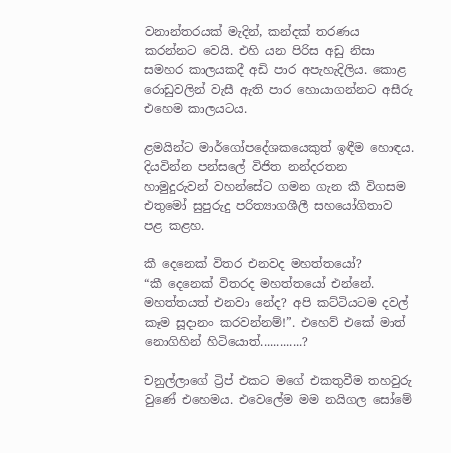වනාන්තරයක් මැදින්, කන්දක් තරණය කරන්නට වෙයි. එහි යන පිරිස අඩු නිසා සමහර කාලයකදී අඩි පාර අපැහැදිලිය. කොළ රොඩුවලින් වැසී ඇති පාර හොයාගන්නට අසීරු එහෙම කාලයටය.

ළමයින්ට මාර්ගෝපදේශකයෙකුත් ඉඳීම හොඳය. දියවින්න පන්සලේ විජිත නන්දරතන  හාමුදුරුවන් වහන්සේට ගමන ගැන කී විගසම එතුමෝ සුපුරුදු පරිත්‍යාගශීලී සහයෝගිතාව පළ කළහ.

කී දෙනෙක් විතර එනවද මහත්තයෝ?
“කී දෙනෙක් විතරද මහත්තයෝ එන්නේ. මහත්තයත් එනවා නේද? අපි කට්ටියටම දවල් කෑම සූදානං කරවන්නම්!”. එහෙව් එකේ මාත් නොගිහින් හිටියොත්.............?

චනුල්ලාගේ ට්‍රිප් එකට මගේ එකතුවීම තහවුරු වුණේ එහෙමය. එවෙලේම මම නයිගල සෝමේ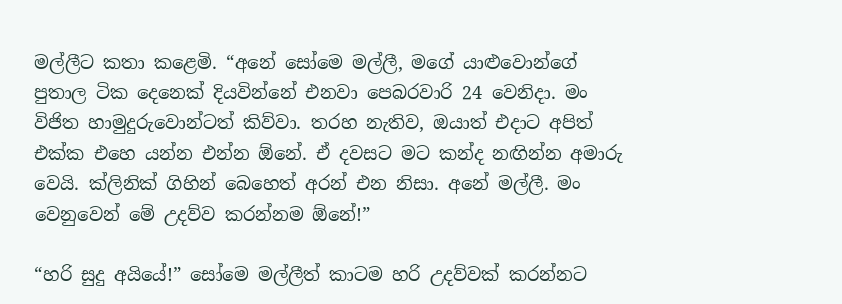මල්ලීට කතා කළෙමි. “අනේ සෝමෙ මල්ලී, මගේ යාළුවොන්ගේ පුතාල ටික දෙනෙක් දියවින්නේ එනවා පෙබරවාරි 24 වෙනිදා. මං විජිත හාමුදුරුවොන්ටත් කිව්වා. තරහ නැතිව, ඔයාත් එදාට අපිත් එක්ක එහෙ යන්න එන්න ඕනේ. ඒ දවසට මට කන්ද නඟින්න අමාරු වෙයි. ක්ලිනික් ගිහින් බෙහෙත් අරන් එන නිසා. අනේ මල්ලී. මං වෙනුවෙන් මේ උදව්ව කරන්නම ඕනේ!”

“හරි සුදු අයියේ!” සෝමෙ මල්ලීත් කාටම හරි උදව්වක් කරන්නට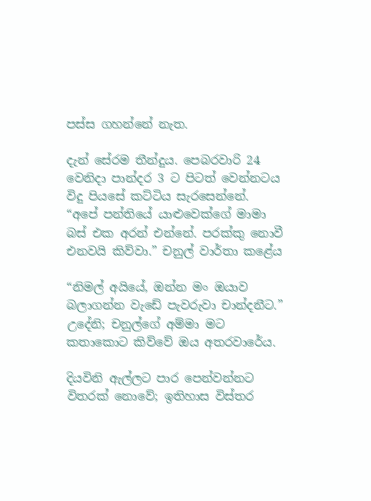පස්ස ගහන්නේ නැත.

දැන් සේරම තීන්දුය. පෙබරවාරි 24 වෙනිදා පාන්දර 3 ට පිටත් වෙන්නටය විදු පියසේ කට්ටිය සැරසෙන්නේ. “අපේ පන්තියේ යාළුවෙක්ගේ මාමා බස් එක අරන් එන්නේ. පරක්කු නොවී එනවයි කිව්වා.” චනුල් වාර්තා කළේය

“නිමල් අයියේ, ඔන්න මං ඔයාව බලාගන්න වැඩේ පැවරුවා චාන්දනීට.” උදේනි; චනුල්ගේ අම්මා මට කතාකොට කිව්වේ ඔය අතරවාරේය.

දියවිනි ඇල්ලට පාර පෙන්වන්නට විතරක් නොවේ; ඉතිහාස විස්තර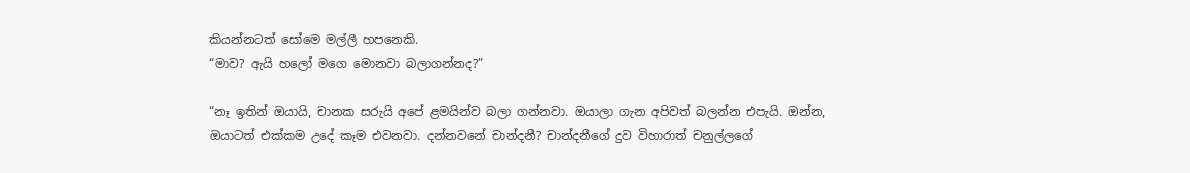කියන්නටත් සෝමෙ මල්ලී හපනෙකි.
“මාව? ඇයි හලෝ මගෙ මොනවා බලාගන්නද?”

“නෑ ඉතින් ඔයායි, චානක සරුයි අපේ ළමයින්ව බලා ගන්නවා. ඔයාලා ගැන අපිවත් බලන්න එපැයි. ඔන්න, ඔයාටත් එක්කම උදේ කෑම එවනවා. දන්නවනේ චාන්දනී? චාන්දනීගේ දුව විහාරාත් චනුල්ලගේ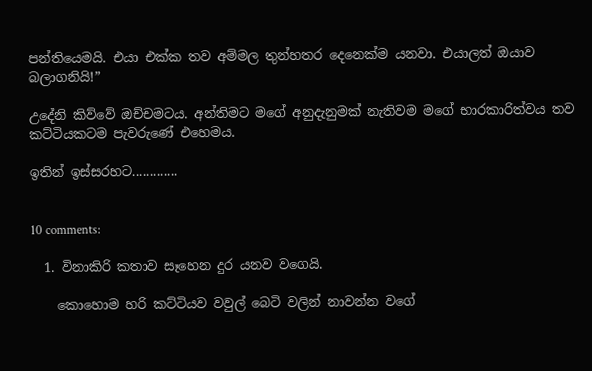පන්තියෙමයි. එයා එක්ක තව අම්මල තුන්හතර දෙනෙක්ම යනවා. එයාලත් ඔයාව බලාගනියි!”

උදේනි කිව්වේ ඔච්චමටය. අන්තිමට මගේ අනුදැනුමක් නැතිවම මගේ භාරකාරිත්වය තව කට්ටියකටම පැවරුණේ එහෙමය.

ඉතින් ඉස්සරහට.............


10 comments:

  1. විනාකිරි කතාව සෑහෙන දුර යනව වගෙයි.

    කොහොම හරි කට්ටියව වවුල් බෙටි වලින් නාවන්න වගේ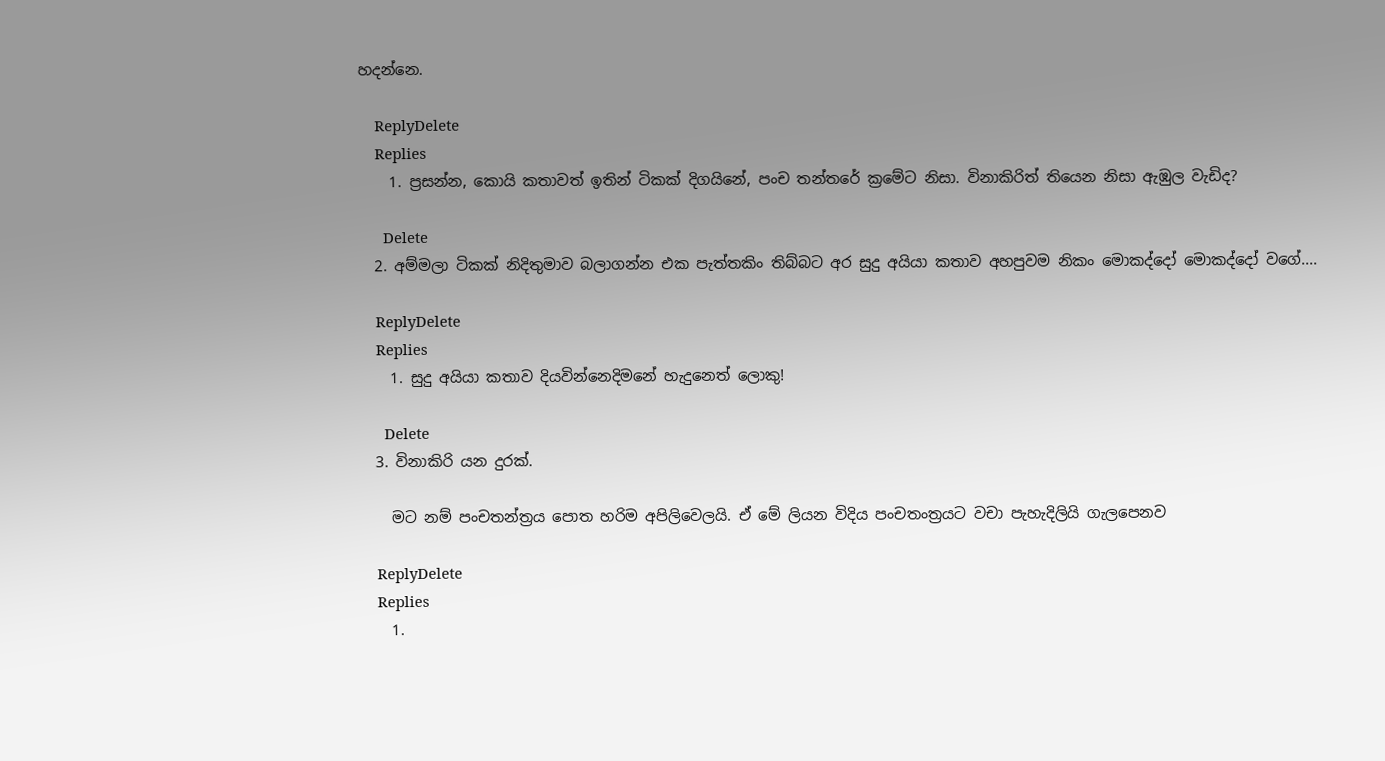හදන්නෙ.

    ReplyDelete
    Replies
    1. ප්‍රසන්න, කොයි කතාවත් ඉතින් ටිකක් දිගයිනේ, පංච තන්තරේ ක්‍රමේට නිසා. විනාකිරිත් තියෙන නිසා ඇඹුල වැඩිද?

      Delete
  2. අම්මලා ටිකක් නිදිතුමාව බලාගන්න එක පැත්තකිං තිබ්බට අර සුදු අයියා කතාව අහපුවම නිකං මොකද්දෝ මොකද්දෝ වගේ....

    ReplyDelete
    Replies
    1. සුදු අයියා කතාව දියවින්නෙදිමනේ හැදුනෙත් ලොකු!

      Delete
  3. විනාකිරි යන දුරක්.

    මට නම් පංචතන්ත්‍රය පොත හරිම අපිලිවෙලයි. ඒ මේ ලියන විදිය පංචතංත්‍රයට වචා පැහැදිලියි ගැලපෙනව

    ReplyDelete
    Replies
    1.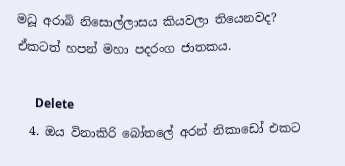මධූ අරාබි නිසොල්ලාසය කියවලා තියෙනවද? ඒකටත් හපන් මහා පදරංග ජාතකය.

      Delete
  4. ඔය විනාකිරි බෝතලේ අරන් නිකාඩෝ එකට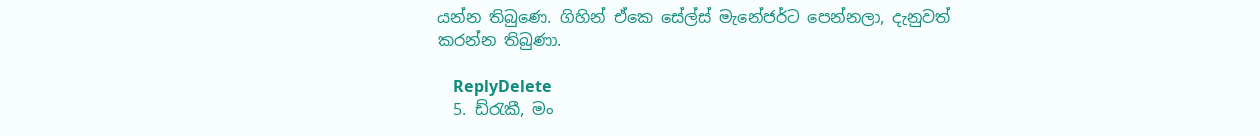යන්න තිබුණෙ. ගිහින් ඒකෙ සේල්ස් මැනේජර්ට පෙන්නලා, දැනුවත් කරන්න තිබුණා.

    ReplyDelete
  5. ඩ්රැකී, මං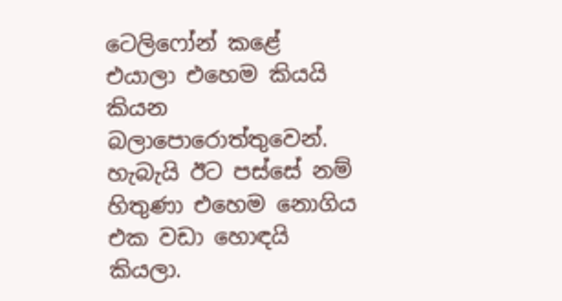ටෙලිෆෝන් කළේ එයාලා එහෙම කියයි කියන බලාපොරොත්තුවෙන්. හැබැයි ඊට පස්සේ නම් හිතුණා එහෙම නොගිය එක වඩා හොඳයි කියලා.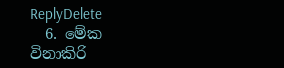ReplyDelete
  6. මේක විනාකිරි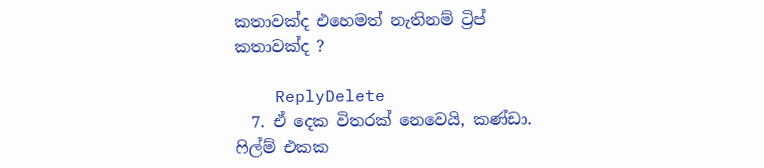කතාවක්ද එහෙමත් නැතිනම් ට්‍රිප් කතාවක්ද ?

    ReplyDelete
  7. ඒ දෙක විතරක් නෙවෙයි, කණ්ඩා. ෆිල්ම් එකක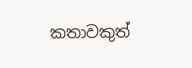කතාවකුත්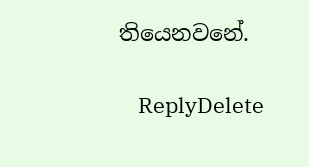තියෙනවනේ.

    ReplyDelete